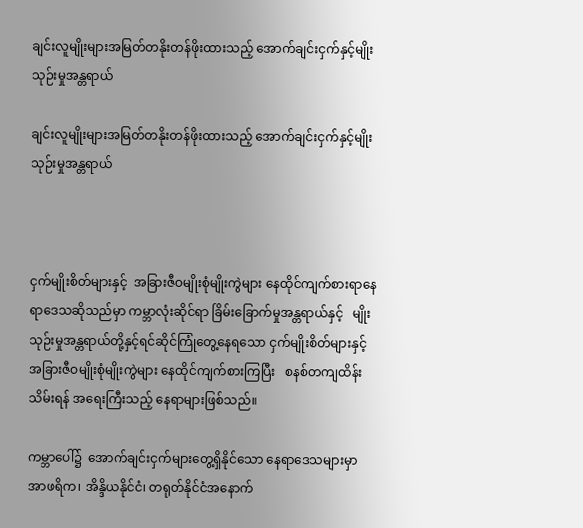ချင်းလူမျိုးများအမြတ်တနိုးတန်ဖိုးထားသည့် အောက်ချင်းငှက်နှင့်မျိုးသုဉ်းမှုအန္တရာယ်

ချင်းလူမျိုးများအမြတ်တနိုးတန်ဖိုးထားသည့် အောက်ချင်းငှက်နှင့်မျိုးသုဉ်းမှုအန္တရာယ်



ငှက်မျိုးစိတ်များနှင့်  အခြားဇီဝမျိုးစုံမျိုးကွဲများ နေထိုင်ကျက်စားရာနေရာဒေသဆိုသည်မှာ ကမ္ဘာလုံးဆိုင်ရာ ခြိမ်းခြောက်မှုအန္တရာယ်နှင့်   မျိုးသုဉ်းမှုအန္တရာယ်တို့နှင့်ရင်ဆိုင်ကြုံတွေ့နေရသော ငှက်မျိုးစိတ်များနှင့် အခြားဇီဝမျိုးစုံမျိုးကွဲများ နေထိုင်ကျက်စားကြပြီး   စနစ်တကျထိန်းသိမ်းရန် အရေးကြီးသည့် နေရာများဖြစ်သည်။

ကမ္ဘာပေါ်၌  အောက်ချင်းငှက်များတွေ့ရှိနိုင်သော နေရာဒေသများမှာ အာဖရိက၊ အိန္ဒိယနိုင်ငံ၊ တရုတ်နိုင်ငံအနောက်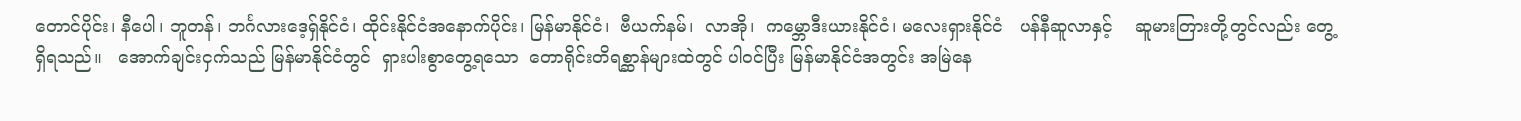တောင်ပိုင်း၊ နီပေါ၊ ဘူတန်၊ ဘင်္ဂလားဒေ့ရှ်နိုင်ငံ၊ ထိုင်းနိုင်ငံအနောက်ပိုင်း၊ မြန်မာနိုင်ငံ၊  ဗီယက်နမ်၊  လာအို၊  ကမ္ဘောဒီးယားနိုင်ငံ၊ မလေးရှားနိုင်ငံ   ပန်နီဆူလာနှင့်    ဆူမားတြားတို့တွင်လည်း တွေ့ရှိရသည်။   အောက်ချင်းငှက်သည် မြန်မာနိုင်ငံတွင်  ရှားပါးစွာတွေ့ရသော  တောရိုင်းတိရစ္ဆာန်များထဲတွင် ပါဝင်ပြီး မြန်မာနိုင်ငံအတွင်း အမြဲနေ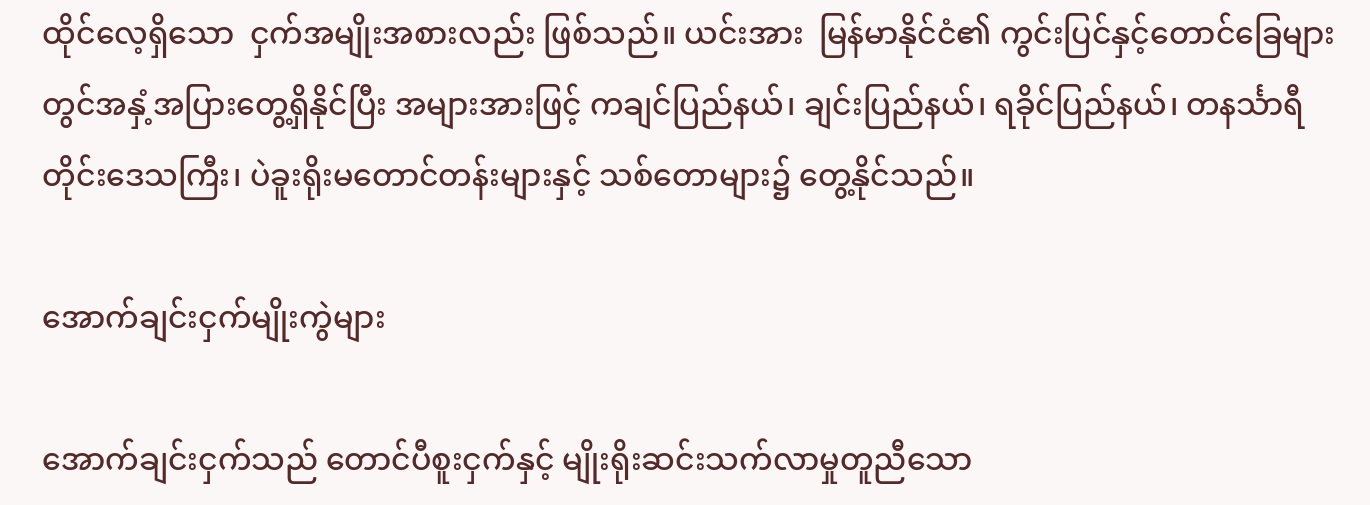ထိုင်လေ့ရှိသော  ငှက်အမျိုးအစားလည်း ဖြစ်သည်။ ယင်းအား  မြန်မာနိုင်ငံ၏ ကွင်းပြင်နှင့်တောင်ခြေများတွင်အနှံ့အပြားတွေ့ရှိနိုင်ပြီး အများအားဖြင့် ကချင်ပြည်နယ်၊ ချင်းပြည်နယ်၊ ရခိုင်ပြည်နယ်၊ တနင်္သာရီတိုင်းဒေသကြီး၊ ပဲခူးရိုးမတောင်တန်းများနှင့် သစ်တောများ၌ တွေ့နိုင်သည်။

အောက်ချင်းငှက်မျိုးကွဲများ

အောက်ချင်းငှက်သည် တောင်ပီစူးငှက်နှင့် မျိုးရိုးဆင်းသက်လာမှုတူညီသော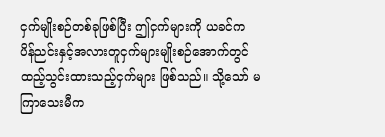ငှက်မျိုးစဉ်တစ်ခုဖြစ်ပြီး ဤငှက်များကို ယခင်က ပိန်ညင်းနှင့်အလားတူငှက်များမျိုးစဉ်အောက်တွင် ထည့်သွင်းထားသည့်ငှက်များ ဖြစ်သည်။ သို့သော် မကြာသေးမီက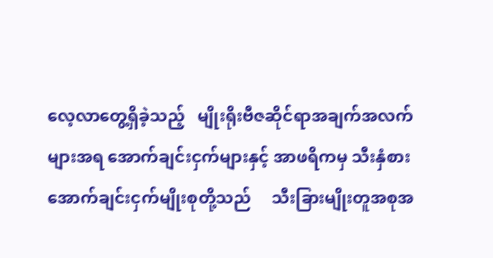လေ့လာတွေ့ရှိခဲ့သည့်   မျိုးရိုးဗီဇဆိုင်ရာအချက်အလက်များအရ အောက်ချင်းငှက်များနှင့် အာဖရိကမှ သီးနှံစား အောက်ချင်းငှက်မျိုးစုတို့သည်     သီးခြားမျိုးတူအစုအ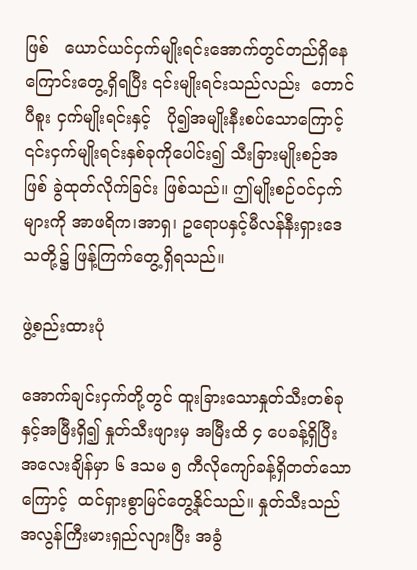ဖြစ်   ယောင်ယင်ငှက်မျိုးရင်းအောက်တွင်တည်ရှိနေကြောင်းတွေ့ရှိရပြီး ၎င်းမျိုးရင်းသည်လည်း  တောင်ပီစူး ငှက်မျိုးရင်းနှင့်   ပို၍အမျိုးနီးစပ်သောကြောင့်   ၎င်းငှက်မျိုးရင်းနှစ်ခုကိုပေါင်း၍ သီးခြားမျိုးစဉ်အဖြစ် ခွဲထုတ်လိုက်ခြင်း ဖြစ်သည်။ ဤမျိုးစဉ်ဝင်ငှက်များကို အာဖရိက၊အာရှ၊ ဥရောပနှင့်မီလန်နီးရှားဒေသတို့၌ ဖြန့်ကြက်တွေ့ရှိရသည်။

ဖွဲ့စည်းထားပုံ

အောက်ချင်းငှက်တို့တွင် ထူးခြားသောနှုတ်သီးတစ်ခုနှင့်အမြီးရှိ၍ နှုတ်သီးဖျားမှ အမြီးထိ ၄ ပေခန့်ရှိပြီး အလေးချိန်မှာ ၆ ဒသမ ၅ ကီလိုကျော်ခန့်ရှိတတ်သောကြောင့်  ထင်ရှားစွာမြင်တွေ့နိုင်သည်။ နှုတ်သီးသည် အလွန်ကြီးမားရှည်လျားပြီး အခွံ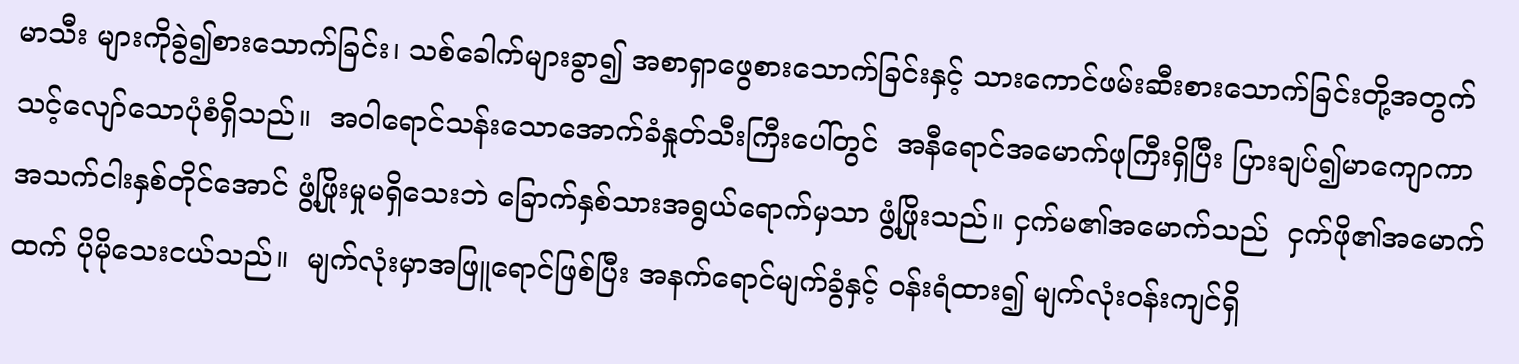မာသီး များကိုခွဲ၍စားသောက်ခြင်း၊ သစ်ခေါက်များခွာ၍ အစာရှာဖွေစားသောက်ခြင်းနှင့် သားကောင်ဖမ်းဆီးစားသောက်ခြင်းတို့အတွက်   သင့်လျော်သောပုံစံရှိသည်။  အဝါရောင်သန်းသောအောက်ခံနှုတ်သီးကြီးပေါ်တွင်  အနီရောင်အမောက်ဖုကြီးရှိပြီး ပြားချပ်၍မာကျောကာ အသက်ငါးနှစ်တိုင်အောင် ဖွံ့ဖြိုးမှုမရှိသေးဘဲ ခြောက်နှစ်သားအရွယ်ရောက်မှသာ ဖွံ့ဖြိုးသည်။ ငှက်မ၏အမောက်သည်  ငှက်ဖို၏အမောက်ထက် ပိုမိုသေးငယ်သည်။  မျက်လုံးမှာအဖြူရောင်ဖြစ်ပြီး အနက်ရောင်မျက်ခွံနှင့် ဝန်းရံထား၍ မျက်လုံးဝန်းကျင်ရှိ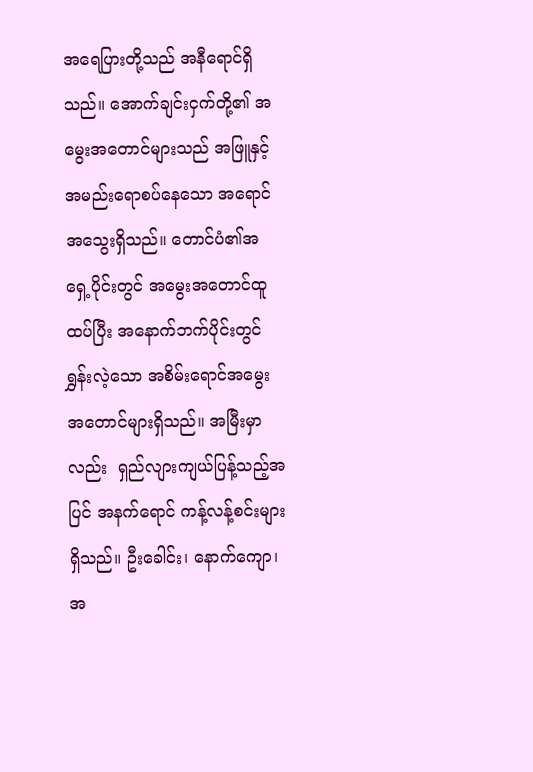အရေပြားတို့သည် အနီရောင်ရှိသည်။ အောက်ချင်းငှက်တို့၏ အမွေးအတောင်များသည် အဖြူနှင့်အမည်းရောစပ်နေသော အရောင်အသွေးရှိသည်။ တောင်ပံ၏အရှေ့ပိုင်းတွင် အမွေးအတောင်ထူထပ်ပြီး အနောက်ဘက်ပိုင်းတွင် ရွှန်းလဲ့သော အစိမ်းရောင်အမွေးအတောင်များရှိသည်။ အမြီးမှာလည်း  ရှည်လျားကျယ်ပြန့်သည့်အပြင် အနက်ရောင် ကန့်လန့်စင်းများရှိသည်။ ဦးခေါင်း၊ နောက်ကျော၊အ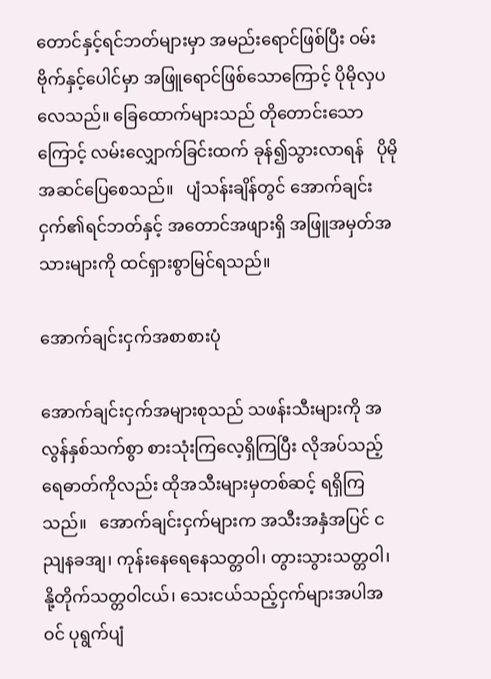တောင်နှင့်ရင်ဘတ်များမှာ အမည်းရောင်ဖြစ်ပြီး ဝမ်းဗိုက်နှင့်ပေါင်မှာ အဖြူရောင်ဖြစ်သောကြောင့် ပိုမိုလှပလေသည်။ ခြေထောက်များသည် တိုတောင်းသောကြောင့် လမ်းလျှောက်ခြင်းထက် ခုန်၍သွားလာရန်   ပိုမိုအဆင်ပြေစေသည်။   ပျံသန်းချိန်တွင် အောက်ချင်းငှက်၏ရင်ဘတ်နှင့် အတောင်အဖျားရှိ အဖြူအမှတ်အသားများကို ထင်ရှားစွာမြင်ရသည်။

အောက်ချင်းငှက်အစာစားပုံ

အောက်ချင်းငှက်အများစုသည် သဖန်းသီးများကို အလွန်နှစ်သက်စွာ စားသုံးကြလေ့ရှိကြပြီး လိုအပ်သည့် ရေဓာတ်ကိုလည်း ထိုအသီးများမှတစ်ဆင့် ရရှိကြသည်။   အောက်ချင်းငှက်များက အသီးအနှံအပြင် ငညျနခအျ၊ ကုန်းနေရေနေသတ္တဝါ၊ တွားသွားသတ္တဝါ၊ နို့တိုက်သတ္တဝါငယ်၊ သေးငယ်သည့်ငှက်များအပါအဝင် ပုရွက်ပျံ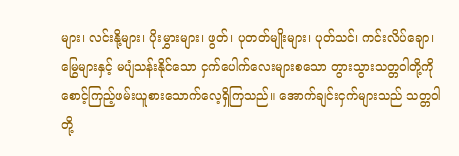များ၊ လင်းနို့များ၊ ပိုးမွှားများ၊ ဖွတ်၊ ပုတတ်မျိုးများ၊ ပုတ်သင်၊ ကင်းလိပ်ချော၊ မြွေများနှင့် မပျံသန်းနိုင်သော ငှက်ပေါက်လေးများစသော တွားသွားသတ္တဝါတို့ကို စောင့်ကြည့်ဖမ်းယူစားသောက်လေ့ရှိကြသည်။ အောက်ချင်းငှက်များသည် သတ္တဝါတို့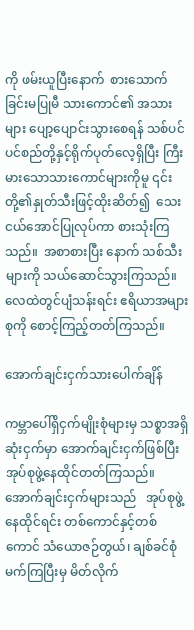ကို ဖမ်းယူပြီးနောက်  စားသောက်ခြင်းမပြုမီ သားကောင်၏ အသားများ ပျော့ပျောင်းသွားစေရန် သစ်ပင်ပင်စည်တို့နှင့်ရိုက်ပုတ်လေ့ရှိပြီး ကြီးမားသောသားကောင်များကိုမူ ၎င်းတို့၏နှုတ်သီးဖြင့်ထိုးဆိတ်၍  သေးငယ်အောင်ပြုလုပ်ကာ စားသုံးကြသည်။  အစာစားပြီး နောက် သစ်သီးများကို သယ်ဆောင်သွားကြသည်။ လေထဲတွင်ပျံသန်းရင်း ဧရိယာအများစုကို စောင့်ကြည့်တတ်ကြသည်။

အောက်ချင်းငှက်သားပေါက်ချိန်

ကမ္ဘာပေါ်ရှိငှက်မျိုးစုံများမှ သစ္စာအရှိဆုံးငှက်မှာ အောက်ချင်းငှက်ဖြစ်ပြီး အုပ်စုဖွဲ့နေထိုင်တတ်ကြသည်။ အောက်ချင်းငှက်များသည်   အုပ်စုဖွဲ့နေထိုင်ရင်း တစ်ကောင်နှင့်တစ်ကောင် သံယောဇဉ်တွယ်၊ ချစ်ခင်စုံမက်ကြပြီးမှ မိတ်လိုက်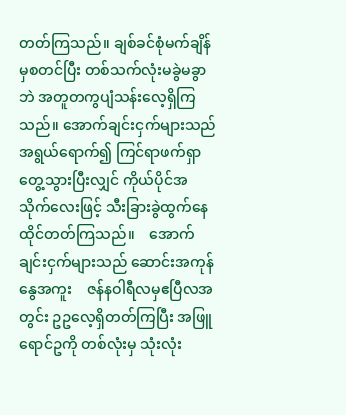တတ်ကြသည်။ ချစ်ခင်စုံမက်ချိန်မှစတင်ပြီး တစ်သက်လုံးမခွဲမခွာဘဲ အတူတကွပျံသန်းလေ့ရှိကြသည်။ အောက်ချင်းငှက်များသည် အရွယ်ရောက်၍ ကြင်ရာဖက်ရှာတွေ့သွားပြီးလျှင် ကိုယ်ပိုင်အသိုက်လေးဖြင့် သီးခြားခွဲထွက်နေထိုင်တတ်ကြသည်။    အောက်ချင်းငှက်များသည် ဆောင်းအကုန်နွေအကူး    ဇန်နဝါရီလမှဧပြီလအတွင်း ဥဥလေ့ရှိတတ်ကြပြီး အဖြူရောင်ဥကို တစ်လုံးမှ သုံးလုံး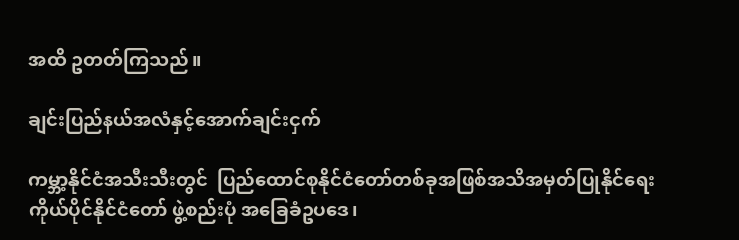အထိ ဥတတ်ကြသည်။

ချင်းပြည်နယ်အလံနှင့်အောက်ချင်းငှက်

ကမ္ဘာ့နိုင်ငံအသီးသီးတွင်  ပြည်ထောင်စုနိုင်ငံတော်တစ်ခုအဖြစ်အသိအမှတ်ပြုနိုင်ရေး ကိုယ်ပိုင်နိုင်ငံတော် ဖွဲ့စည်းပုံ အခြေခံဥပဒေ၊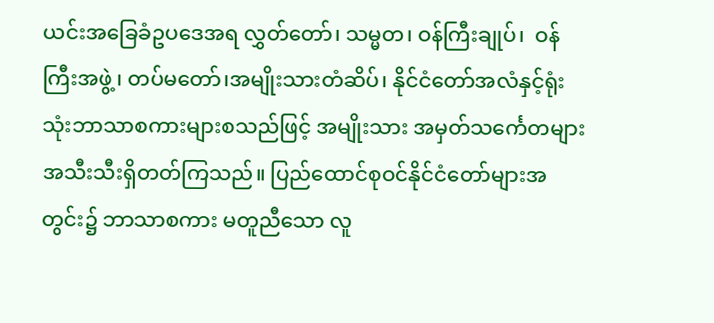ယင်းအခြေခံဥပဒေအရ လွှတ်တော်၊ သမ္မတ၊ ဝန်ကြီးချုပ်၊  ဝန်ကြီးအဖွဲ့၊ တပ်မတော်၊အမျိုးသားတံဆိပ်၊ နိုင်ငံတော်အလံနှင့်ရုံးသုံးဘာသာစကားများစသည်ဖြင့် အမျိုးသား အမှတ်သင်္ကေတများ အသီးသီးရှိတတ်ကြသည်။ ပြည်ထောင်စုဝင်နိုင်ငံတော်များအတွင်း၌ ဘာသာစကား မတူညီသော လူ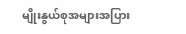မျိုးနွယ်စုအများအပြား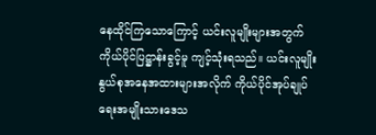နေထိုင်ကြသောကြောင့် ယင်းလူမျိုးများအတွက်   ကိုယ်ပိုင်ပြဋ္ဌာန်းခွင့်မူ ကျင့်သုံးရသည်။ ယင်းလူမျိုးနွယ်စုအနေအထားများအလိုက် ကိုယ်ပိုင်အုပ်ချုပ်ရေးအမျိုးသားဒေသ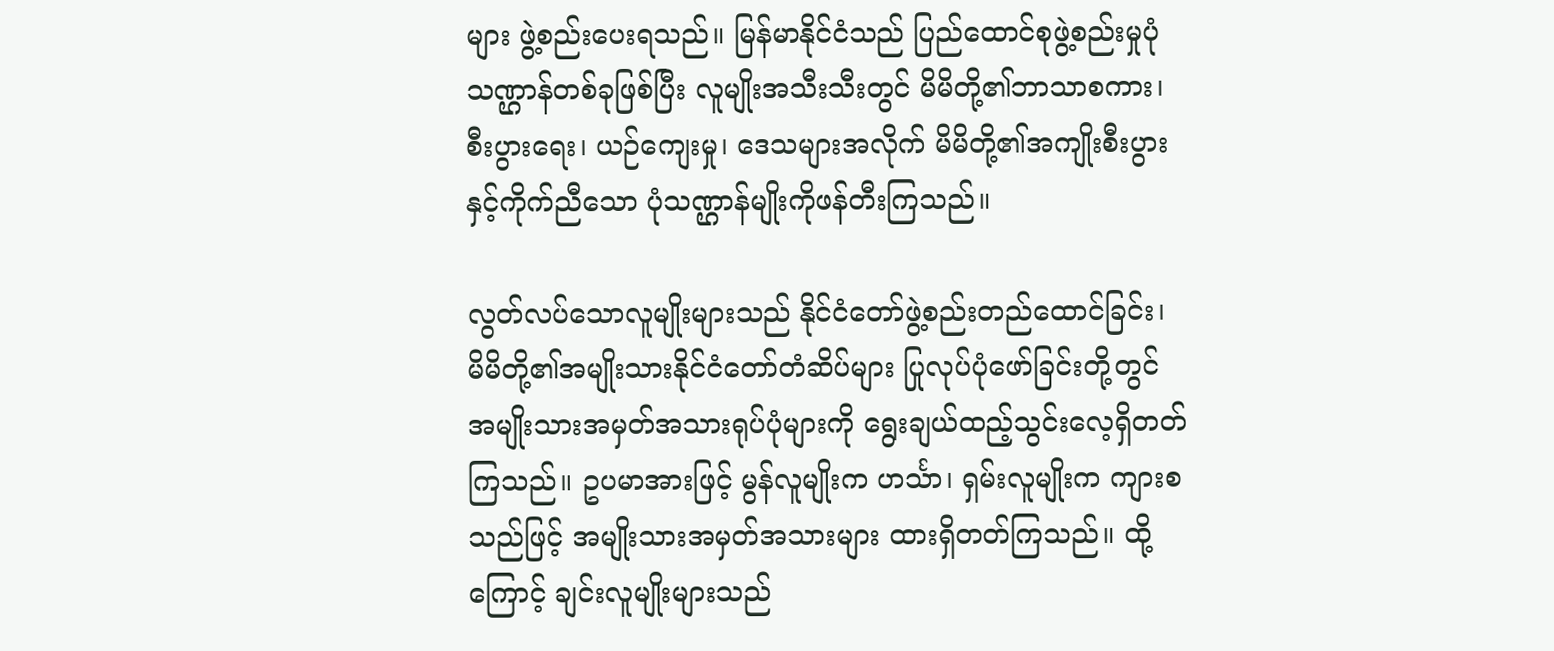များ ဖွဲ့စည်းပေးရသည်။ မြန်မာနိုင်ငံသည် ပြည်ထောင်စုဖွဲ့စည်းမှုပုံသဏ္ဌာန်တစ်ခုဖြစ်ပြီး လူမျိုးအသီးသီးတွင် မိမိတို့၏ဘာသာစကား၊ စီးပွားရေး၊ ယဉ်ကျေးမှု၊ ဒေသများအလိုက် မိမိတို့၏အကျိုးစီးပွားနှင့်ကိုက်ညီသော ပုံသဏ္ဌာန်မျိုးကိုဖန်တီးကြသည်။

လွတ်လပ်သောလူမျိုးများသည် နိုင်ငံတော်ဖွဲ့စည်းတည်ထောင်ခြင်း၊  မိမိတို့၏အမျိုးသားနိုင်ငံတော်တံဆိပ်များ ပြုလုပ်ပုံဖော်ခြင်းတို့တွင်  အမျိုးသားအမှတ်အသားရုပ်ပုံများကို ရွေးချယ်ထည့်သွင်းလေ့ရှိတတ်ကြသည်။ ဥပမာအားဖြင့် မွန်လူမျိုးက ဟင်္သာ၊ ရှမ်းလူမျိုးက ကျားစသည်ဖြင့် အမျိုးသားအမှတ်အသားများ ထားရှိတတ်ကြသည်။ ထို့ကြောင့် ချင်းလူမျိုးများသည်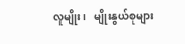လူမျိုး၊   မျိုးနွယ်စုများ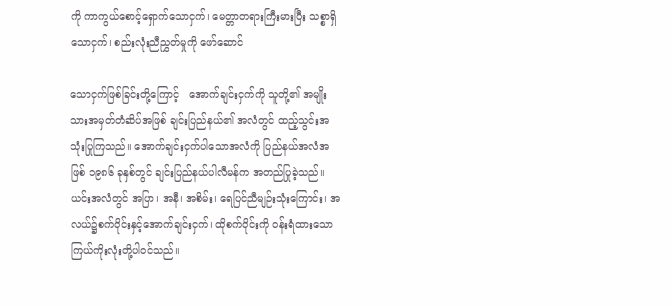ကို ကာကွယ်စောင့်ရှောက်သောငှက်၊ မေတ္တာတရားကြီးမားပြီး သစ္စာရှိသောငှက်၊ စည်းလုံးညီညွှတ်မှုကို ဖော်ဆောင်

သောငှက်ဖြစ်ခြင်းတို့ကြောင့်   အောက်ချင်းငှက်ကို သူတို့၏ အမျိုးသားအမှတ်တံဆိပ်အဖြစ် ချင်းပြည်နယ်၏ အလံတွင် ထည့်သွင်းအသုံးပြုကြသည်။ အောက်ချင်းငှက်ပါသောအလံကို ပြည်နယ်အလံအဖြစ် ၁၉၈၆ ခုနှစ်တွင် ချင်းပြည်နယ်ပါလီမန်က အတည်ပြုခဲ့သည်။ ယင်းအလံတွင် အပြာ၊ အနီ၊ အစိမ်း၊ ရေပြင်ညီမျဉ်းသုံးကြောင်း၊ အလယ်၌စက်ဝိုင်းနှင့်အောက်ချင်းငှက်၊ ထိုစက်ဝိုင်းကို ဝန်းရံထားသောကြယ်ကိုးလုံးတို့ပါဝင်သည်။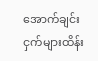အောက်ချင်းငှက်များထိန်း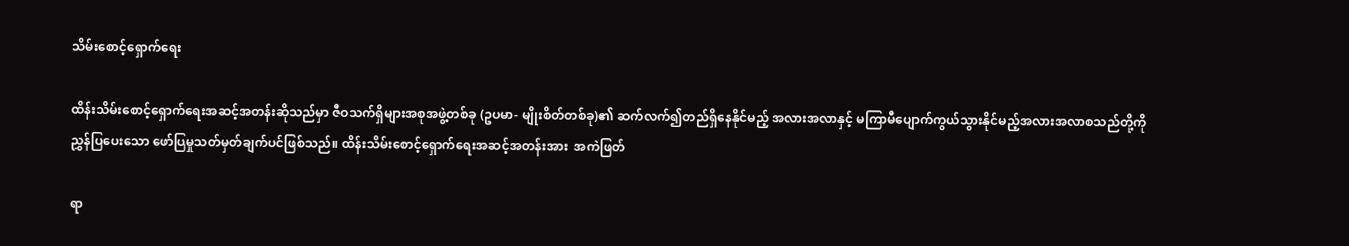သိမ်းစောင့်ရှောက်ရေး

ထိန်းသိမ်းစောင့်ရှောက်ရေးအဆင့်အတန်းဆိုသည်မှာ ဇီဝသက်ရှိများအစုအဖွဲ့တစ်ခု (ဥပမာ- မျိုးစိတ်တစ်ခု)၏ ဆက်လက်၍တည်ရှိနေနိုင်မည့် အလားအလာနှင့် မကြာမီပျောက်ကွယ်သွားနိုင်မည့်အလားအလာစသည်တို့ကို    ညွှန်ပြပေးသော ဖော်ပြမှုသတ်မှတ်ချက်ပင်ဖြစ်သည်။ ထိန်းသိမ်းစောင့်ရှောက်ရေးအဆင့်အတန်းအား  အကဲဖြတ်

ရာ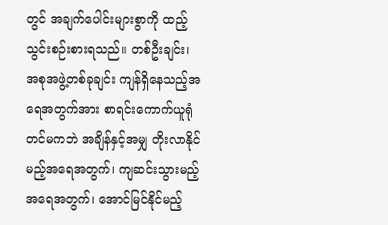တွင် အချက်ပေါင်းများစွာကို ထည့်သွင်းစဉ်းစားရသည်။ တစ်ဦးချင်း၊ အစုအဖွဲ့တစ်ခုချင်း ကျန်ရှိနေသည့်အရေအတွက်အား စာရင်းကောက်ယူရုံတင်မကဘဲ အချိန်နှင့်အမျှ တိုးလာနိုင်မည့်အရေအတွက်၊ ကျဆင်းသွားမည့်အရေအတွက်၊ အောင်မြင်နိုင်မည့်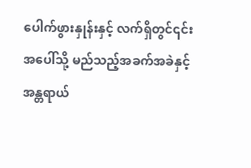ပေါက်ဖွားနှုန်းနှင့် လက်ရှိတွင်၎င်းအပေါ်သို့ မည်သည့်အခက်အခဲနှင့် အန္တရာယ်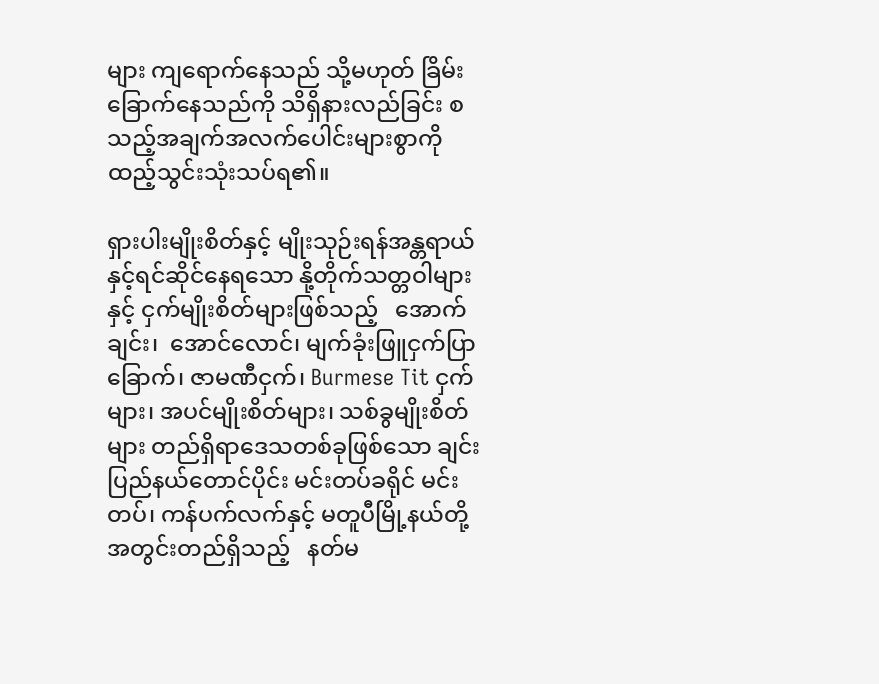များ ကျရောက်နေသည် သို့မဟုတ် ခြိမ်းခြောက်နေသည်ကို သိရှိနားလည်ခြင်း စသည့်အချက်အလက်ပေါင်းများစွာကို ထည့်သွင်းသုံးသပ်ရ၏။

ရှားပါးမျိုးစိတ်နှင့် မျိုးသုဉ်းရန်အန္တရာယ်နှင့်ရင်ဆိုင်နေရသော နို့တိုက်သတ္တဝါများနှင့် ငှက်မျိုးစိတ်များဖြစ်သည့်   အောက်ချင်း၊  အောင်လောင်၊ မျက်ခုံးဖြူငှက်ပြာခြောက်၊ ဇာမဏီငှက်၊ Burmese Tit ငှက်များ၊ အပင်မျိုးစိတ်များ၊ သစ်ခွမျိုးစိတ်များ တည်ရှိရာဒေသတစ်ခုဖြစ်သော ချင်းပြည်နယ်တောင်ပိုင်း မင်းတပ်ခရိုင် မင်းတပ်၊ ကန်ပက်လက်နှင့် မတူပီမြို့နယ်တို့အတွင်းတည်ရှိသည့်   နတ်မ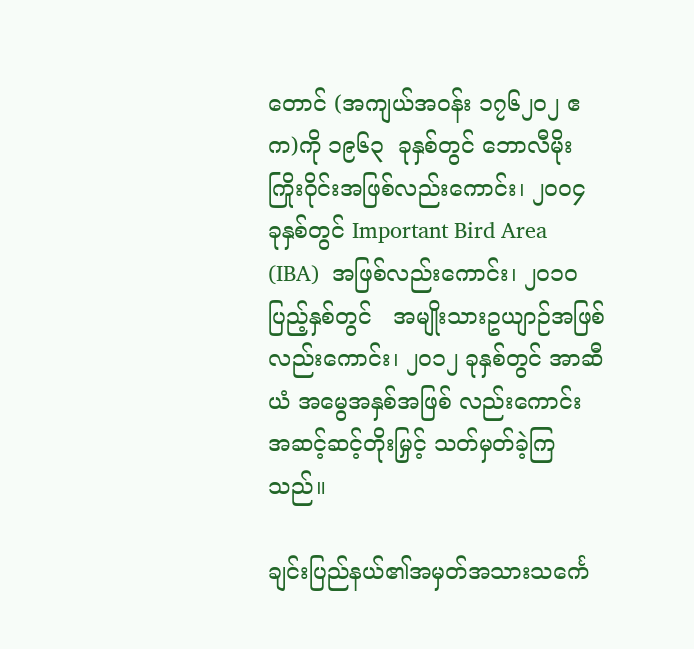တောင် (အကျယ်အဝန်း ၁၇၆၂၀၂ ဧက)ကို ၁၉၆၃  ခုနှစ်တွင် ဘောလီမိုးကြိုးဝိုင်းအဖြစ်လည်းကောင်း၊ ၂၀၀၄ ခုနှစ်တွင် Important Bird Area (IBA)  အဖြစ်လည်းကောင်း၊ ၂၀၁၀ ပြည့်နှစ်တွင်   အမျိုးသားဥယျာဉ်အဖြစ် လည်းကောင်း၊ ၂၀၁၂ ခုနှစ်တွင် အာဆီယံ အမွေအနှစ်အဖြစ် လည်းကောင်း အဆင့်ဆင့်တိုးမြှင့် သတ်မှတ်ခဲ့ကြသည်။

ချင်းပြည်နယ်၏အမှတ်အသားသင်္ကေ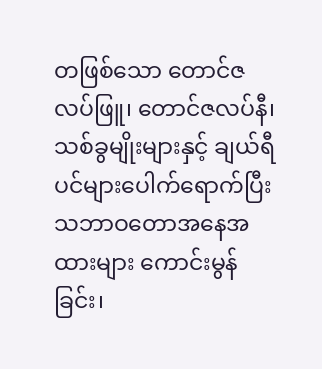တဖြစ်သော တောင်ဇလပ်ဖြူ၊ တောင်ဇလပ်နီ၊ သစ်ခွမျိုးများနှင့် ချယ်ရီပင်များပေါက်ရောက်ပြီး သဘာဝတောအနေအထားများ ကောင်းမွန်ခြင်း၊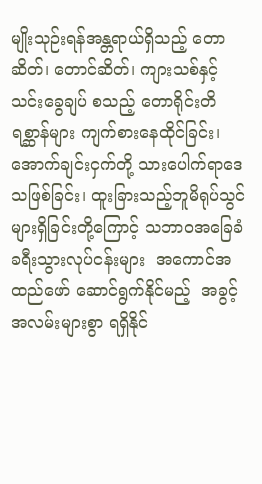မျိုးသုဉ်းရန်အန္တရာယ်ရှိသည့် တောဆိတ်၊ တောင်ဆိတ်၊ ကျားသစ်နှင့် သင်းခွေချပ် စသည့် တောရိုင်းတိရစ္ဆာန်များ ကျက်စားနေထိုင်ခြင်း၊ အောက်ချင်းငှက်တို့ သားပေါက်ရာဒေသဖြစ်ခြင်း၊ ထူးခြားသည့်ဘူမိရုပ်သွင်များရှိခြင်းတို့ကြောင့် သဘာဝအခြေခံခရီးသွားလုပ်ငန်းများ  အကောင်အထည်ဖော် ဆောင်ရွက်နိုင်မည့်  အခွင့်အလမ်းများစွာ ရရှိနိုင်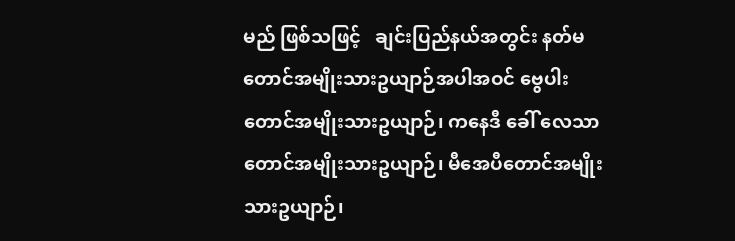မည် ဖြစ်သဖြင့်   ချင်းပြည်နယ်အတွင်း နတ်မတောင်အမျိုးသားဥယျာဉ်အပါအဝင် ဗွေပါး တောင်အမျိုးသားဥယျာဉ်၊ ကနေဒီ ခေါ် လေသာတောင်အမျိုးသားဥယျာဉ်၊ မီအေပီတောင်အမျိုးသားဥယျာဉ်၊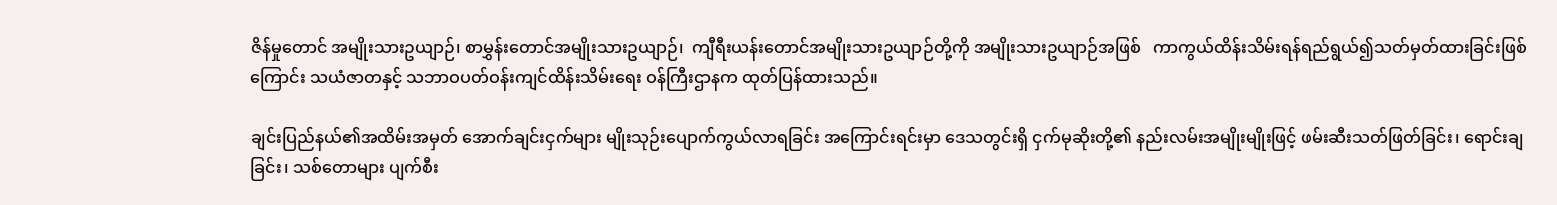ဇိန်မှုတောင် အမျိုးသားဥယျာဉ်၊ စာမွှန်းတောင်အမျိုးသားဥယျာဉ်၊  ကျီရီးယန်းတောင်အမျိုးသားဥယျာဉ်တို့ကို အမျိုးသားဥယျာဉ်အဖြစ်   ကာကွယ်ထိန်းသိမ်းရန်ရည်ရွယ်၍သတ်မှတ်ထားခြင်းဖြစ်ကြောင်း သယံဇာတနှင့် သဘာဝပတ်ဝန်းကျင်ထိန်းသိမ်းရေး ဝန်ကြီးဌာနက ထုတ်ပြန်ထားသည်။

ချင်းပြည်နယ်၏အထိမ်းအမှတ် အောက်ချင်းငှက်များ မျိုးသုဉ်းပျောက်ကွယ်လာရခြင်း အကြောင်းရင်းမှာ ဒေသတွင်းရှိ ငှက်မုဆိုးတို့၏ နည်းလမ်းအမျိုးမျိုးဖြင့် ဖမ်းဆီးသတ်ဖြတ်ခြင်း၊ ရောင်းချခြင်း၊ သစ်တောများ ပျက်စီး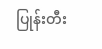ပြုန်းတီး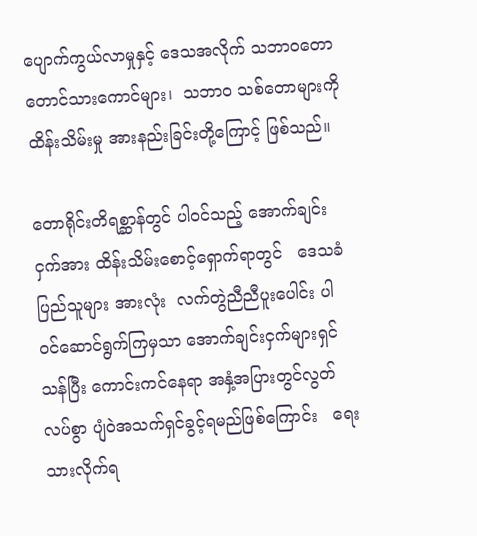ပျောက်ကွယ်လာမှုနှင့် ဒေသအလိုက် သဘာဝတောတောင်သားကောင်များ၊  သဘာဝ သစ်တောများကို ထိန်းသိမ်းမှု အားနည်းခြင်းတို့ကြောင့် ဖြစ်သည်။

တောရိုင်းတိရစ္ဆာန်တွင် ပါဝင်သည့် အောက်ချင်းငှက်အား ထိန်းသိမ်းစောင့်ရှောက်ရာတွင်   ဒေသခံပြည်သူများ အားလုံး  လက်တွဲညီညီပူးပေါင်း ပါဝင်ဆောင်ရွက်ကြမှသာ အောက်ချင်းငှက်များရှင်သန်ပြီး ကောင်းကင်နေရာ အနှံ့အပြားတွင်လွတ်လပ်စွာ ပျံဝဲအသက်ရှင်ခွင့်ရမည်ဖြစ်ကြောင်း   ရေးသားလိုက်ရ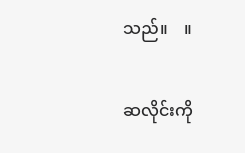သည်။    ။

ဆလိုင်းကို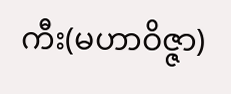ကီး(မဟာဝိဇ္ဇာ)